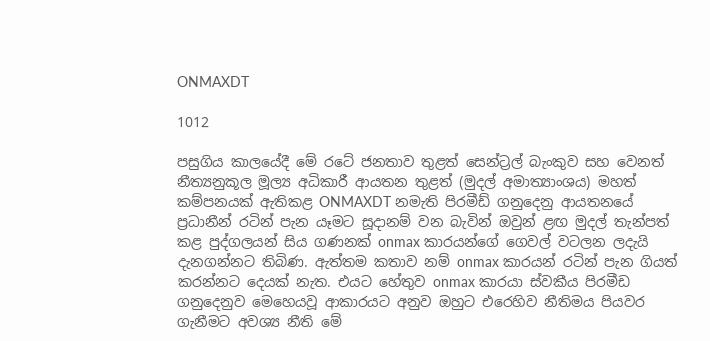ONMAXDT

1012

පසුගිය කාලයේදී මේ රටේ ජනතාව තුළත් සෙන්ට්‍රල් බැංකුව සහ වෙනත් නීත්‍යනුකූල මූල්‍ය අධිකාරී ආයතන තුළත් (මුදල් අමාත්‍යාංශය) මහත් කම්පනයක් ඇතිකළ ONMAXDT නමැති පිරමීඩ් ගනුදෙනු ආයතනයේ ප්‍රධානීන් රටින් පැන යෑමට සූදානම් වන බැවින් ඔවුන් ළඟ මුදල් තැන්පත් කළ පුද්ගලයන් සිය ගණනක් onmax කාරයන්ගේ ගෙවල් වටලන ලදැයි දැනගන්නට තිබිණ. ඇත්තම කතාව නම් onmax කාරයන් රටින් පැන ගියත් කරන්නට දෙයක් නැත. එයට හේතුව onmax කාරයා ස්වකීය පිරමීඩ ගනුදෙනුව මෙහෙයවූ ආකාරයට අනුව ඔහුට එරෙහිව නීතිමය පියවර ගැනීමට අවශ්‍ය නීති මේ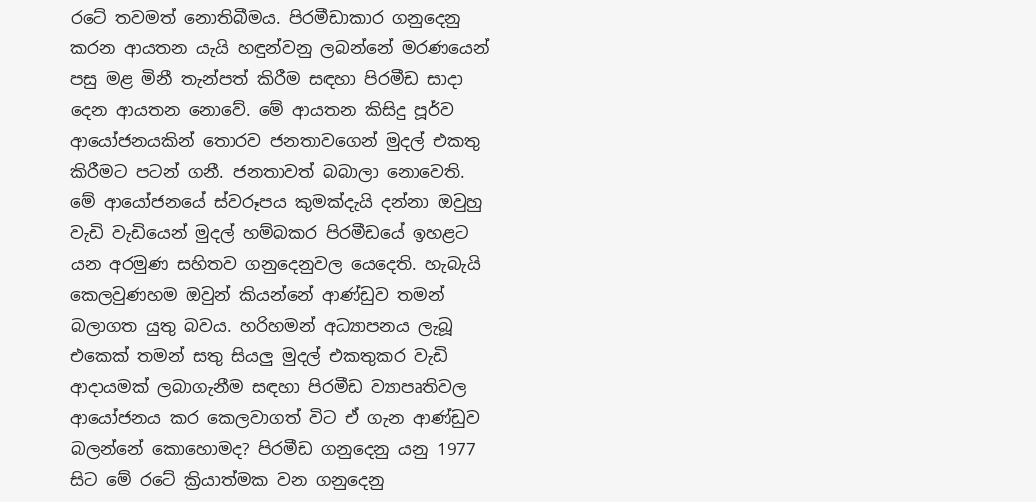රටේ තවමත් නොතිබීමය. පිරමීඩාකාර ගනුදෙනු කරන ආයතන යැයි හඳුන්වනු ලබන්නේ මරණයෙන් පසු මළ මිනී තැන්පත් කිරීම සඳහා පිරමීඩ සාදා දෙන ආයතන නොවේ. මේ ආයතන කිසිදු පූර්ව ආයෝජනයකින් තොරව ජනතාවගෙන් මුදල් එකතු කිරීමට පටන් ගනී. ජනතාවත් බබාලා නොවෙති. මේ ආයෝජනයේ ස්වරූපය කුමක්දැයි දන්නා ඔවුහු වැඩි වැඩියෙන් මුදල් හම්බකර පිරමීඩයේ ඉහළට යන අරමුණ සහිතව ගනුදෙනුවල යෙදෙති. හැබැයි කෙලවුණහම ඔවුන් කියන්නේ ආණ්ඩුව තමන් බලාගත යුතු බවය. හරිහමන් අධ්‍යාපනය ලැබූ එකෙක් තමන් සතු සියලු මුදල් එකතුකර වැඩි ආදායමක් ලබාගැනීම සඳහා පිරමීඩ ව්‍යාපෘතිවල ආයෝජනය කර කෙලවාගත් විට ඒ ගැන ආණ්ඩුව බලන්නේ කොහොමද? පිරමීඩ ගනුදෙනු යනු 1977 සිට මේ රටේ ක්‍රියාත්මක වන ගනුදෙනු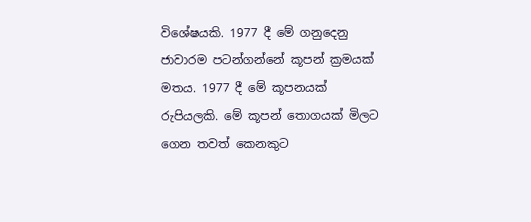විශේෂයකි. 1977 දී මේ ගනුදෙනු ජාවාරම පටන්ගන්නේ කූපන් ක්‍රමයක් මතය. 1977 දී මේ කූපනයක් රුපියලකි. මේ කූපන් තොගයක් මිලට ගෙන තවත් කෙනකුට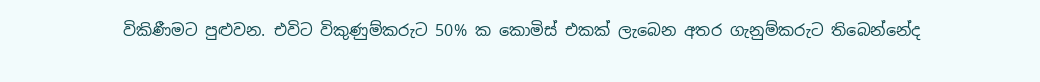විකිණීමට පුළුවන. එවිට විකුණුම්කරුට 50% ක කොමිස් එකක් ලැබෙන අතර ගැනුම්කරුට තිබෙන්නේද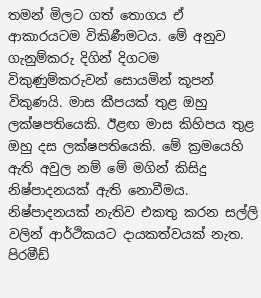තමන් මිලට ගත් තොගය ඒ ආකාරයටම විකිණීමටය. මේ අනුව ගැනුම්කරු දිගින් දිගටම විකුණුම්කරුවන් සොයමින් කූපන් විකුණයි. මාස කීපයක් තුළ ඔහු ලක්ෂපතියෙකි. ඊළඟ මාස කිහිපය තුළ ඔහු දස ලක්ෂපතියෙකි. මේ ක්‍රමයෙහි ඇති අවුල නම් මේ මගින් කිසිදු නිෂ්පාදනයක් ඇති නොවීමය. නිෂ්පාදනයක් නැතිව එකතු කරන සල්ලි වලින් ආර්ථිකයට දායකත්වයක් නැත. පිරමීඩ්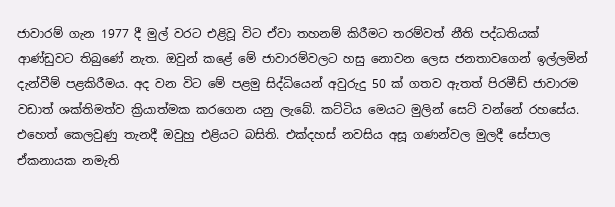ජාවාරම් ගැන 1977 දී මුල් වරට එළිවූ විට ඒවා තහනම් කිරීමට තරම්වත් නීති පද්ධතියක් ආණ්ඩුවට තිබුණේ නැත. ඔවුන් කළේ මේ ජාවාරම්වලට හසු නොවන ලෙස ජනතාවගෙන් ඉල්ලමින් දැන්වීම් පළකිරීමය. අද වන විට මේ පළමු සිද්ධියෙන් අවුරුදු 50 ක් ගතව ඇතත් පිරමීඩ් ජාවාරම වඩාත් ශක්තිමත්ව ක්‍රියාත්මක කරගෙන යනු ලැබේ. කට්ටිය මෙයට මුලින් සෙට් වන්නේ රහසේය. එහෙත් කෙලවුණු තැනදී ඔවුහු එළියට බසිති. එක්දහස් නවසිය අසූ ගණන්වල මුලදී සේපාල ඒකනායක නමැති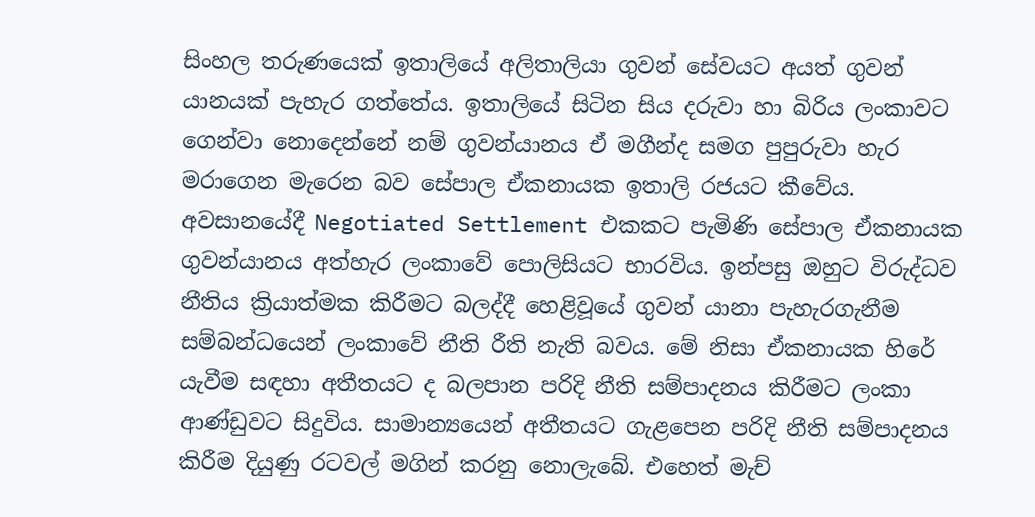සිංහල තරුණයෙක් ඉතාලියේ අලිතාලියා ගුවන් සේවයට අයත් ගුවන් යානයක් පැහැර ගත්තේය. ඉතාලියේ සිටින සිය දරුවා හා බිරිය ලංකාවට ගෙන්වා නොදෙන්නේ නම් ගුවන්යානය ඒ මගීන්ද සමග පුපුරුවා හැර මරාගෙන මැරෙන බව සේපාල ඒකනායක ඉතාලි රජයට කීවේය. අවසානයේදී Negotiated Settlement එකකට පැමිණි සේපාල ඒකනායක ගුවන්යානය අත්හැර ලංකාවේ පොලිසියට භාරවිය. ඉන්පසු ඔහුට විරුද්ධව නීතිය ක්‍රියාත්මක කිරීමට බලද්දී හෙළිවූයේ ගුවන් යානා පැහැරගැනීම සම්බන්ධයෙන් ලංකාවේ නීති රීති නැති බවය. මේ නිසා ඒකනායක හිරේ යැවීම සඳහා අතීතයට ද බලපාන පරිදි නීති සම්පාදනය කිරීමට ලංකා ආණ්ඩුවට සිදුවිය. සාමාන්‍යයෙන් අතීතයට ගැළපෙන පරිදි නීති සම්පාදනය කිරීම දියුණු රටවල් මගින් කරනු නොලැබේ. එහෙත් මැච්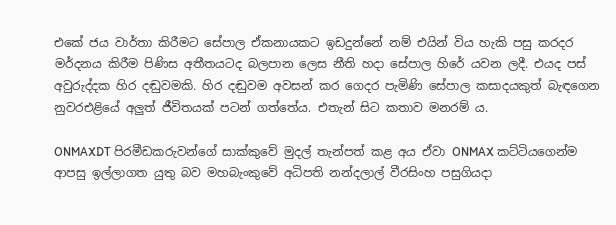එකේ ජය වාර්තා කිරීමට සේපාල ඒකනායකට ඉඩදුන්නේ නම් එයින් විය හැකි පසු කරදර මර්දනය කිරීම පිණිස අතීතයටද බලපාන ලෙස නීති හදා සේපාල හිරේ යවන ලදී. එයද පස් අවුරුද්දක හිර දඬුවමකි. හිර දඬුවම අවසන් කර ගෙදර පැමිණි සේපාල කසාදයකුත් බැඳගෙන නුවරඑළියේ අලුත් ජීවිතයක් පටන් ගත්තේය. එතැන් සිට කතාව මනරම් ය.

ONMAXDT පිරමීඩකරුවන්ගේ සාක්කුවේ මුදල් තැන්පත් කළ අය ඒවා ONMAX කට්ටියගෙන්ම ආපසු ඉල්ලාගත යුතු බව මහබැංකුවේ අධිපති නන්දලාල් වීරසිංහ පසුගියදා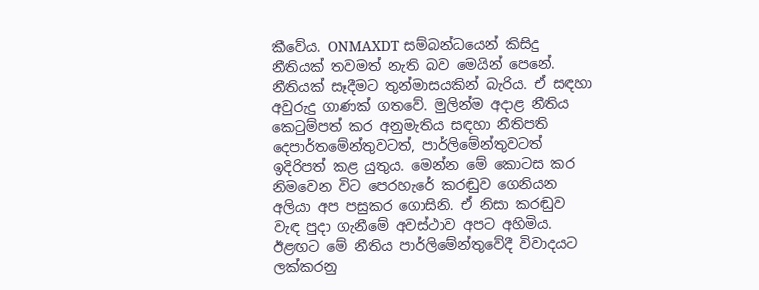කීවේය. ONMAXDT සම්බන්ධයෙන් කිසිදු නීතියක් තවමත් නැති බව මෙයින් පෙනේ. නීතියක් සෑදීමට තුන්මාසයකින් බැරිය. ඒ සඳහා අවුරුදු ගාණක් ගතවේ. මුලින්ම අදාළ නීතිය කෙටුම්පත් කර අනුමැතිය සඳහා නීතිපති දෙපාර්තමේන්තුවටත්, පාර්ලිමේන්තුවටත් ඉදිරිපත් කළ යුතුය. මෙන්න මේ කොටස කර නිමවෙන විට පෙරහැරේ කරඬුව ගෙනියන අලියා අප පසුකර ගොසිනි. ඒ නිසා කරඬුව වැඳ පුදා ගැනීමේ අවස්ථාව අපට අහිමිය. ඊළඟට මේ නීතිය පාර්ලිමේන්තුවේදී විවාදයට ලක්කරනු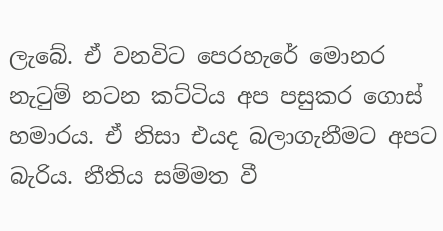ලැබේ. ඒ වනවිට පෙරහැරේ මොනර නැටුම් නටන කට්ටිය අප පසුකර ගොස් හමාරය. ඒ නිසා එයද බලාගැනීමට අපට බැරිය. නීතිය සම්මත වී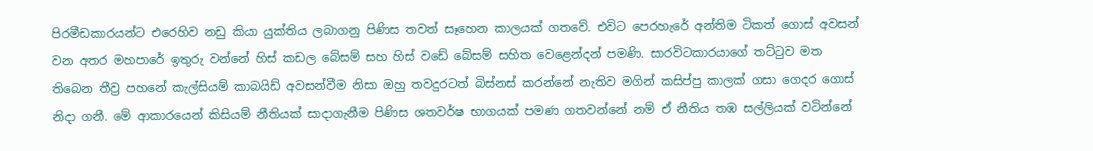පිරමීඩකාරයන්ට එරෙහිව නඩු කියා යුක්තිය ලබාගනු පිණිස තවත් සෑහෙන කාලයක් ගතවේ. එවිට පෙරහැරේ අන්තිම ටිකත් ගොස් අවසන් වන අතර මහපාරේ ඉතුරු වන්නේ හිස් කඩල බේසම් සහ හිස් වඩේ බේසම් සහිත වෙළෙන්දන් පමණි. සාරවිටකාරයාගේ තට්ටුව මත තිබෙන තීව්‍ර පහනේ කැල්සියම් කාබයිඩ් අවසන්වීම නිසා ඔහු තවදුරටත් බිස්නස් කරන්නේ නැතිව මගින් කසිප්පු කාලක් ගසා ගෙදර ගොස් නිදා ගනී. මේ ආකාරයෙන් කිසියම් නීතියක් සාදාගැනීම පිණිස ශතවර්ෂ භාගයක් පමණ ගතවන්නේ නම් ඒ නීතිය තඹ සල්ලියක් වටින්නේ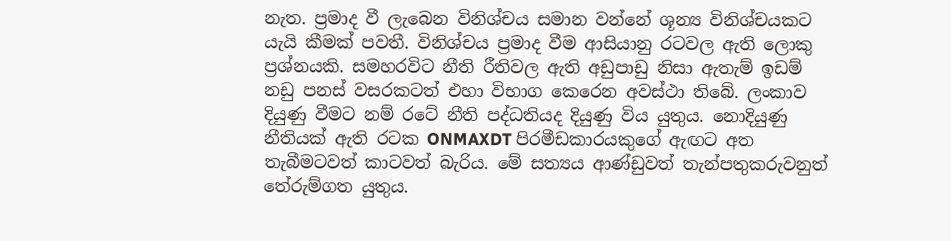නැත. ප්‍රමාද වී ලැබෙන විනිශ්චය සමාන වන්නේ ශූන්‍ය විනිශ්චයකට යැයි කීමක් පවතී. විනිශ්චය ප්‍රමාද වීම ආසියානු රටවල ඇති ලොකු ප්‍රශ්නයකි. සමහරවිට නීති රීතිවල ඇති අඩුපාඩු නිසා ඇතැම් ඉඩම් නඩු පනස් වසරකටත් එහා විභාග කෙරෙන අවස්ථා තිබේ. ලංකාව දියුණු වීමට නම් රටේ නීති පද්ධතියද දියුණු විය යුතුය. නොදියුණු නීතියක් ඇති රටක ONMAXDT පිරමීඩකාරයකුගේ ඇඟට අත තැබීමටවත් කාටවත් බැරිය. මේ සත්‍යය ආණ්ඩුවත් තැන්පතුකරුවනුත් තේරුම්ගත යුතුය.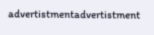advertistmentadvertistment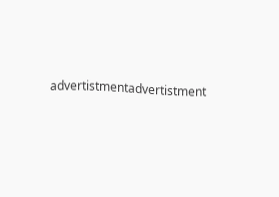advertistmentadvertistment